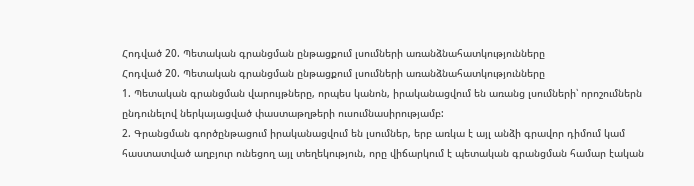Հոդված 20. Պետական գրանցման ընթացքում լսումների առանձնահատկությունները
Հոդված 20. Պետական գրանցման ընթացքում լսումների առանձնահատկությունները
1. Պետական գրանցման վարույթները, որպես կանոն, իրականացվում են առանց լսումների՝ որոշումներն ընդունելով ներկայացված փաստաթղթերի ուսումնասիրությամբ:
2. Գրանցման գործընթացում իրականացվում են լսումներ, երբ առկա է այլ անձի գրավոր դիմում կամ հաստատված աղբյուր ունեցող այլ տեղեկություն, որը վիճարկում է պետական գրանցման համար էական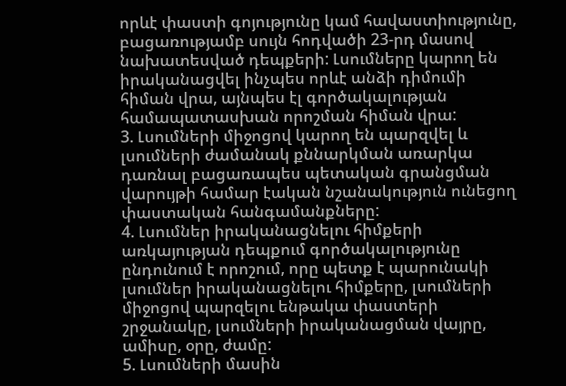որևէ փաստի գոյությունը կամ հավաստիությունը, բացառությամբ սույն հոդվածի 23-րդ մասով նախատեսված դեպքերի: Լսումները կարող են իրականացվել ինչպես որևէ անձի դիմումի հիման վրա, այնպես էլ գործակալության համապատասխան որոշման հիման վրա:
3. Լսումների միջոցով կարող են պարզվել և լսումների ժամանակ քննարկման առարկա դառնալ բացառապես պետական գրանցման վարույթի համար էական նշանակություն ունեցող փաստական հանգամանքները:
4. Լսումներ իրականացնելու հիմքերի առկայության դեպքում գործակալությունը ընդունում է որոշում, որը պետք է պարունակի լսումներ իրականացնելու հիմքերը, լսումների միջոցով պարզելու ենթակա փաստերի շրջանակը, լսումների իրականացման վայրը, ամիսը, օրը, ժամը:
5. Լսումների մասին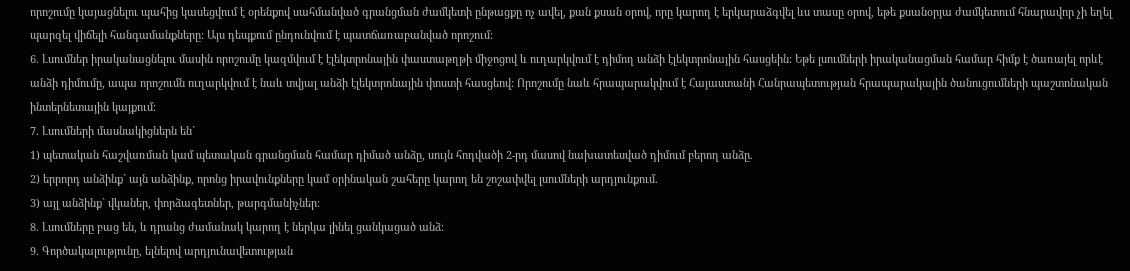որոշումը կայացնելու պահից կասեցվում է օրենքով սահմանված գրանցման ժամկետի ընթացքը ոչ ավել, քան քսան օրով, որը կարող է երկարաձգվել ևս տասը օրով, եթե քսանօրյա ժամկետում հնարավոր չի եղել պարզել վիճելի հանգամանքները: Այս դեպքում ընդունվում է պատճառաբանված որոշում:
6. Լսումներ իրականացնելու մասին որոշումը կազմվում է էլեկտրոնային փաստաթղթի միջոցով և ուղարկվում է դիմող անձի էլեկտրոնային հասցեին: Եթե լսումների իրականացման համար հիմք է ծառայել որևէ անձի դիմումը, ապա որոշումն ուղարկվում է նաև տվյալ անձի էլեկտրոնային փոստի հասցեով: Որոշումը նաև հրապարակվում է Հայաստանի Հանրապետության հրապարակային ծանուցումների պաշտոնական ինտերնետային կայքում:
7. Լսումների մասնակիցներն են`
1) պետական հաշվառման կամ պետական գրանցման համար դիմած անձը, սույն հոդվածի 2-րդ մասով նախատեսված դիմում բերող անձը.
2) երրորդ անձինք` այն անձինք, որոնց իրավունքները կամ օրինական շահերը կարող են շոշափվել լսումների արդյունքում.
3) այլ անձինք` վկաներ, փորձագետներ, թարգմանիչներ:
8. Լսումները բաց են, և դրանց ժամանակ կարող է ներկա լինել ցանկացած անձ:
9. Գործակալությունը, ելնելով արդյունավետության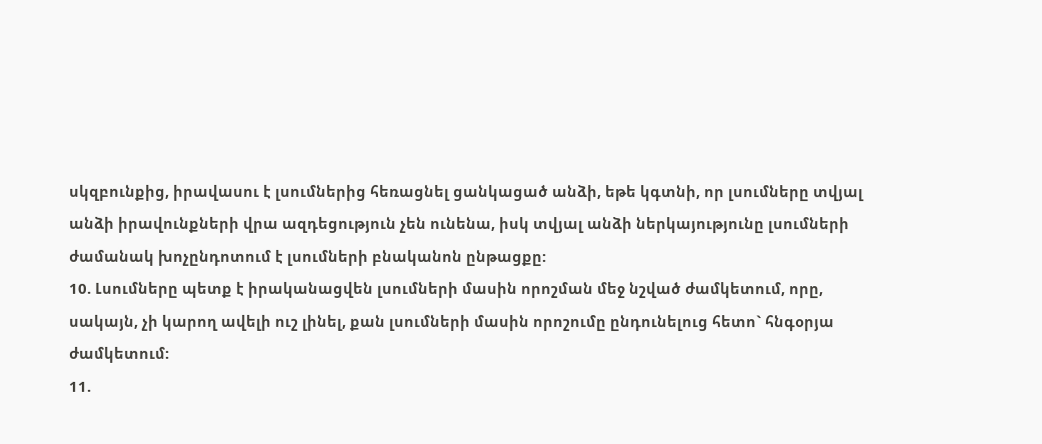սկզբունքից, իրավասու է լսումներից հեռացնել ցանկացած անձի, եթե կգտնի, որ լսումները տվյալ անձի իրավունքների վրա ազդեցություն չեն ունենա, իսկ տվյալ անձի ներկայությունը լսումների ժամանակ խոչընդոտում է լսումների բնականոն ընթացքը:
10. Լսումները պետք է իրականացվեն լսումների մասին որոշման մեջ նշված ժամկետում, որը, սակայն, չի կարող ավելի ուշ լինել, քան լսումների մասին որոշումը ընդունելուց հետո` հնգօրյա ժամկետում:
11.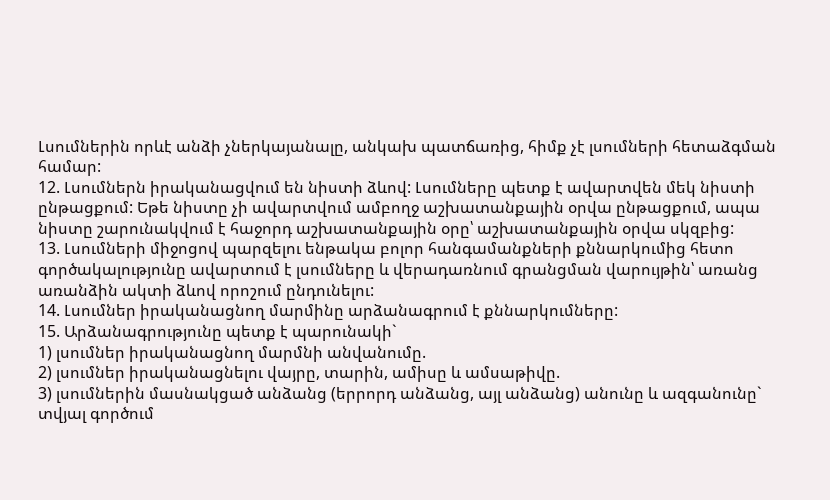Լսումներին որևէ անձի չներկայանալը, անկախ պատճառից, հիմք չէ լսումների հետաձգման համար:
12. Լսումներն իրականացվում են նիստի ձևով: Լսումները պետք է ավարտվեն մեկ նիստի ընթացքում: Եթե նիստը չի ավարտվում ամբողջ աշխատանքային օրվա ընթացքում, ապա նիստը շարունակվում է հաջորդ աշխատանքային օրը՝ աշխատանքային օրվա սկզբից:
13. Լսումների միջոցով պարզելու ենթակա բոլոր հանգամանքների քննարկումից հետո գործակալությունը ավարտում է լսումները և վերադառնում գրանցման վարույթին՝ առանց առանձին ակտի ձևով որոշում ընդունելու:
14. Լսումներ իրականացնող մարմինը արձանագրում է քննարկումները:
15. Արձանագրությունը պետք է պարունակի`
1) լսումներ իրականացնող մարմնի անվանումը.
2) լսումներ իրականացնելու վայրը, տարին, ամիսը և ամսաթիվը.
3) լսումներին մասնակցած անձանց (երրորդ անձանց, այլ անձանց) անունը և ազգանունը` տվյալ գործում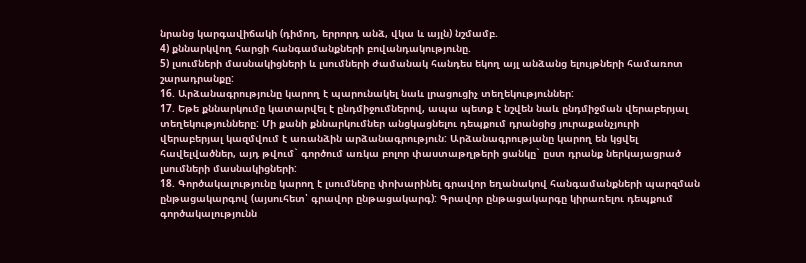նրանց կարգավիճակի (դիմող, երրորդ անձ, վկա և այլն) նշմամբ.
4) քննարկվող հարցի հանգամանքների բովանդակությունը.
5) լսումների մասնակիցների և լսումների ժամանակ հանդես եկող այլ անձանց ելույթների համառոտ շարադրանքը:
16. Արձանագրությունը կարող է պարունակել նաև լրացուցիչ տեղեկություններ:
17. Եթե քննարկումը կատարվել է ընդմիջումներով, ապա պետք է նշվեն նաև ընդմիջման վերաբերյալ տեղեկությունները: Մի քանի քննարկումներ անցկացնելու դեպքում դրանցից յուրաքանչյուրի վերաբերյալ կազմվում է առանձին արձանագրություն: Արձանագրությանը կարող են կցվել հավելվածներ, այդ թվում` գործում առկա բոլոր փաստաթղթերի ցանկը` ըստ դրանք ներկայացրած լսումների մասնակիցների:
18. Գործակալությունը կարող է լսումները փոխարինել գրավոր եղանակով հանգամանքների պարզման ընթացակարգով (այսուհետ՝ գրավոր ընթացակարգ): Գրավոր ընթացակարգը կիրառելու դեպքում գործակալությունն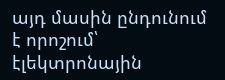այդ մասին ընդունում է որոշում՝ էլեկտրոնային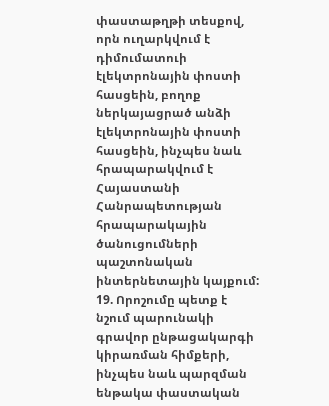փաստաթղթի տեսքով, որն ուղարկվում է դիմումատուի էլեկտրոնային փոստի հասցեին, բողոք ներկայացրած անձի էլեկտրոնային փոստի հասցեին, ինչպես նաև հրապարակվում է Հայաստանի Հանրապետության հրապարակային ծանուցումների պաշտոնական ինտերնետային կայքում:
19. Որոշումը պետք է նշում պարունակի գրավոր ընթացակարգի կիրառման հիմքերի, ինչպես նաև պարզման ենթակա փաստական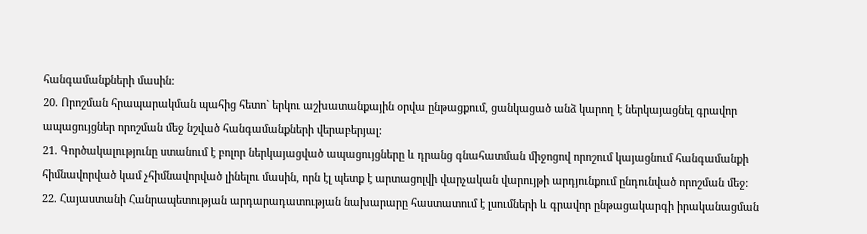հանգամանքների մասին:
20. Որոշման հրապարակման պահից հետո` երկու աշխատանքային օրվա ընթացքում, ցանկացած անձ կարող է ներկայացնել գրավոր ապացույցներ որոշման մեջ նշված հանգամանքների վերաբերյալ:
21. Գործակալությունը ստանում է բոլոր ներկայացված ապացույցները և դրանց գնահատման միջոցով որոշում կայացնում հանգամանքի հիմնավորված կամ չհիմնավորված լինելու մասին, որն էլ պետք է արտացոլվի վարչական վարույթի արդյունքում ընդունված որոշման մեջ:
22. Հայաստանի Հանրապետության արդարադատության նախարարը հաստատում է լսումների և գրավոր ընթացակարգի իրականացման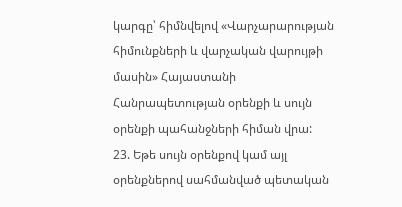կարգը՝ հիմնվելով «Վարչարարության հիմունքների և վարչական վարույթի մասին» Հայաստանի Հանրապետության օրենքի և սույն օրենքի պահանջների հիման վրա:
23. Եթե սույն օրենքով կամ այլ օրենքներով սահմանված պետական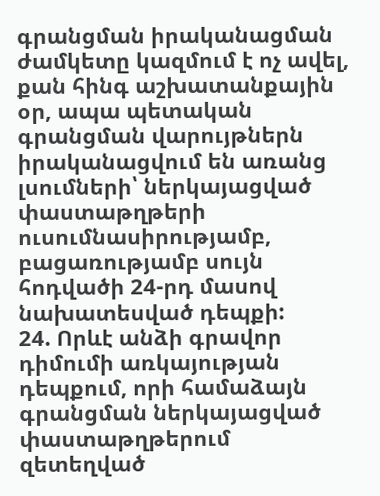գրանցման իրականացման ժամկետը կազմում է ոչ ավել, քան հինգ աշխատանքային օր, ապա պետական գրանցման վարույթներն իրականացվում են առանց լսումների՝ ներկայացված փաստաթղթերի ուսումնասիրությամբ, բացառությամբ սույն հոդվածի 24-րդ մասով նախատեսված դեպքի:
24. Որևէ անձի գրավոր դիմումի առկայության դեպքում, որի համաձայն գրանցման ներկայացված փաստաթղթերում զետեղված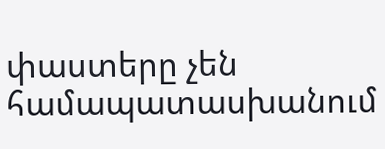փաստերը չեն համապատասխանում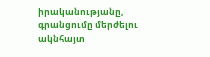իրականությանը, գրանցումը մերժելու ակնհայտ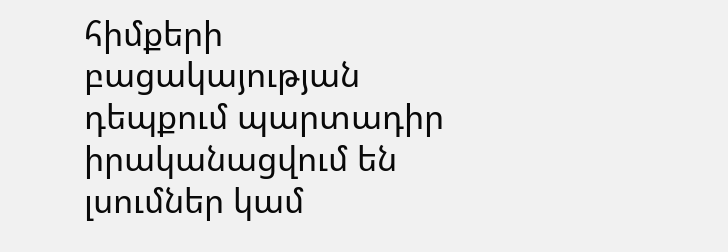հիմքերի բացակայության դեպքում պարտադիր իրականացվում են լսումներ կամ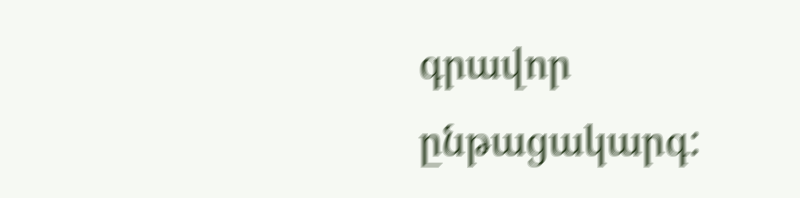գրավոր ընթացակարգ: